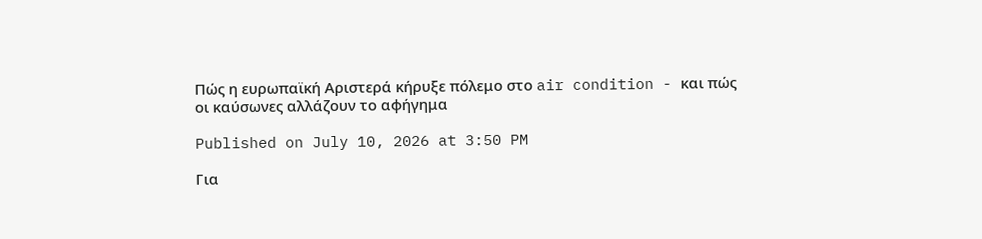Πώς η ευρωπαϊκή Αριστερά κήρυξε πόλεμο στο air condition - και πώς οι καύσωνες αλλάζουν το αφήγημα

Published on July 10, 2026 at 3:50 PM

Για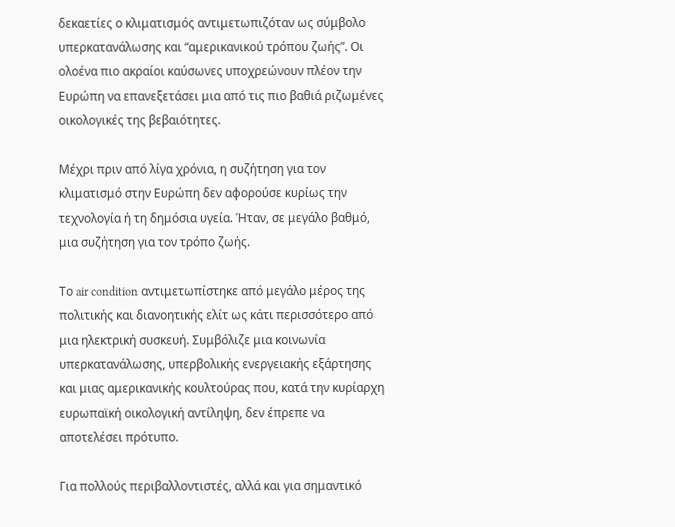δεκαετίες ο κλιματισμός αντιμετωπιζόταν ως σύμβολο υπερκατανάλωσης και “αμερικανικού τρόπου ζωής”. Οι ολοένα πιο ακραίοι καύσωνες υποχρεώνουν πλέον την Ευρώπη να επανεξετάσει μια από τις πιο βαθιά ριζωμένες οικολογικές της βεβαιότητες.

Μέχρι πριν από λίγα χρόνια, η συζήτηση για τον κλιματισμό στην Ευρώπη δεν αφορούσε κυρίως την τεχνολογία ή τη δημόσια υγεία. Ήταν, σε μεγάλο βαθμό, μια συζήτηση για τον τρόπο ζωής.

Το air condition αντιμετωπίστηκε από μεγάλο μέρος της πολιτικής και διανοητικής ελίτ ως κάτι περισσότερο από μια ηλεκτρική συσκευή. Συμβόλιζε μια κοινωνία υπερκατανάλωσης, υπερβολικής ενεργειακής εξάρτησης και μιας αμερικανικής κουλτούρας που, κατά την κυρίαρχη ευρωπαϊκή οικολογική αντίληψη, δεν έπρεπε να αποτελέσει πρότυπο.

Για πολλούς περιβαλλοντιστές, αλλά και για σημαντικό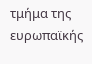τμήμα της ευρωπαϊκής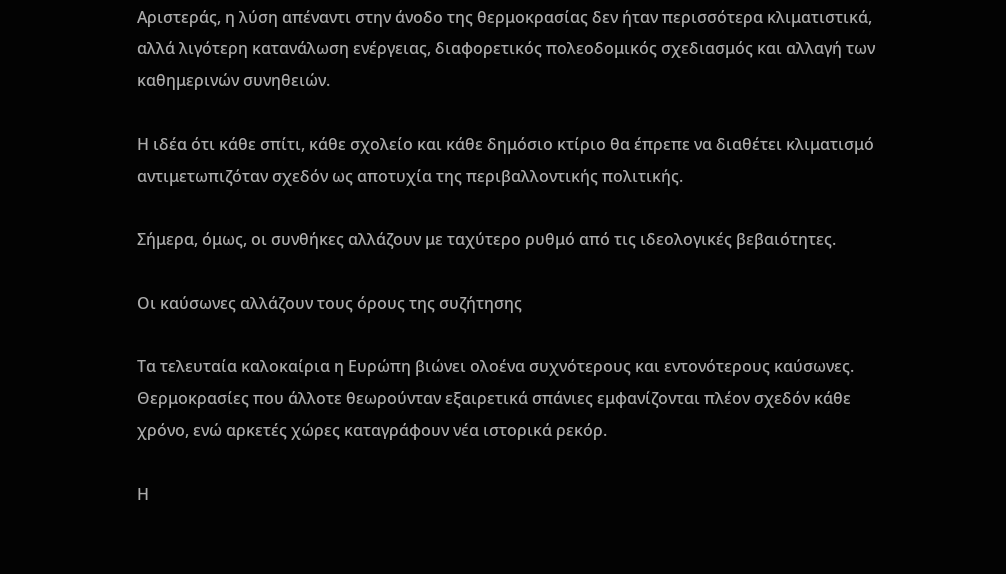Αριστεράς, η λύση απέναντι στην άνοδο της θερμοκρασίας δεν ήταν περισσότερα κλιματιστικά, αλλά λιγότερη κατανάλωση ενέργειας, διαφορετικός πολεοδομικός σχεδιασμός και αλλαγή των καθημερινών συνηθειών.

Η ιδέα ότι κάθε σπίτι, κάθε σχολείο και κάθε δημόσιο κτίριο θα έπρεπε να διαθέτει κλιματισμό αντιμετωπιζόταν σχεδόν ως αποτυχία της περιβαλλοντικής πολιτικής.

Σήμερα, όμως, οι συνθήκες αλλάζουν με ταχύτερο ρυθμό από τις ιδεολογικές βεβαιότητες.

Οι καύσωνες αλλάζουν τους όρους της συζήτησης

Τα τελευταία καλοκαίρια η Ευρώπη βιώνει ολοένα συχνότερους και εντονότερους καύσωνες. Θερμοκρασίες που άλλοτε θεωρούνταν εξαιρετικά σπάνιες εμφανίζονται πλέον σχεδόν κάθε χρόνο, ενώ αρκετές χώρες καταγράφουν νέα ιστορικά ρεκόρ.

Η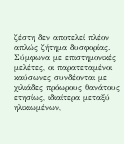ζέστη δεν αποτελεί πλέον απλώς ζήτημα δυσφορίας. Σύμφωνα με επιστημονικές μελέτες, οι παρατεταμένοι καύσωνες συνδέονται με χιλιάδες πρόωρους θανάτους ετησίως, ιδιαίτερα μεταξύ ηλικιωμένων,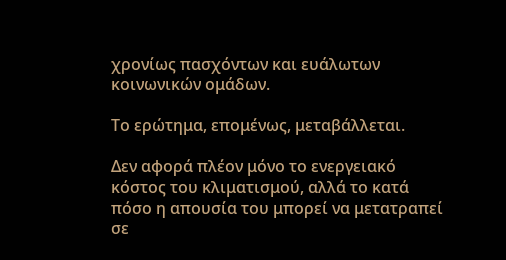χρονίως πασχόντων και ευάλωτων κοινωνικών ομάδων.

Το ερώτημα, επομένως, μεταβάλλεται.

Δεν αφορά πλέον μόνο το ενεργειακό κόστος του κλιματισμού, αλλά το κατά πόσο η απουσία του μπορεί να μετατραπεί σε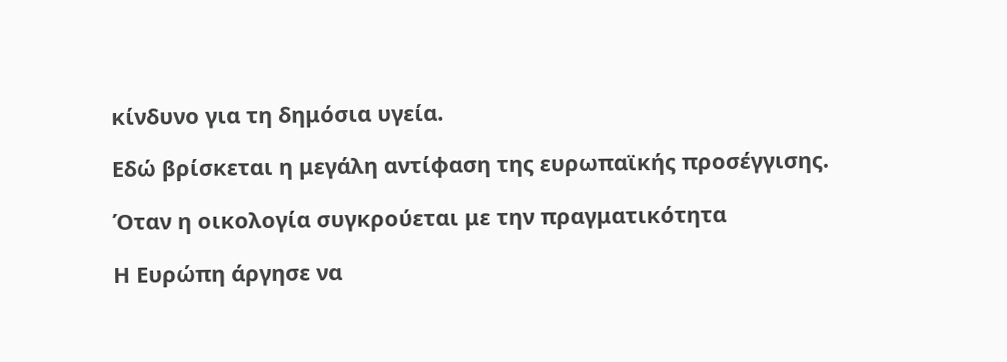κίνδυνο για τη δημόσια υγεία.

Εδώ βρίσκεται η μεγάλη αντίφαση της ευρωπαϊκής προσέγγισης.

Όταν η οικολογία συγκρούεται με την πραγματικότητα

Η Ευρώπη άργησε να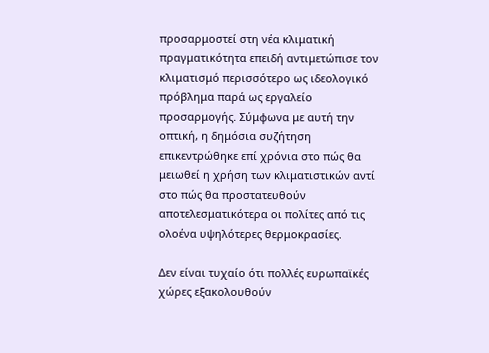προσαρμοστεί στη νέα κλιματική πραγματικότητα επειδή αντιμετώπισε τον κλιματισμό περισσότερο ως ιδεολογικό πρόβλημα παρά ως εργαλείο προσαρμογής. Σύμφωνα με αυτή την οπτική, η δημόσια συζήτηση επικεντρώθηκε επί χρόνια στο πώς θα μειωθεί η χρήση των κλιματιστικών αντί στο πώς θα προστατευθούν αποτελεσματικότερα οι πολίτες από τις ολοένα υψηλότερες θερμοκρασίες.

Δεν είναι τυχαίο ότι πολλές ευρωπαϊκές χώρες εξακολουθούν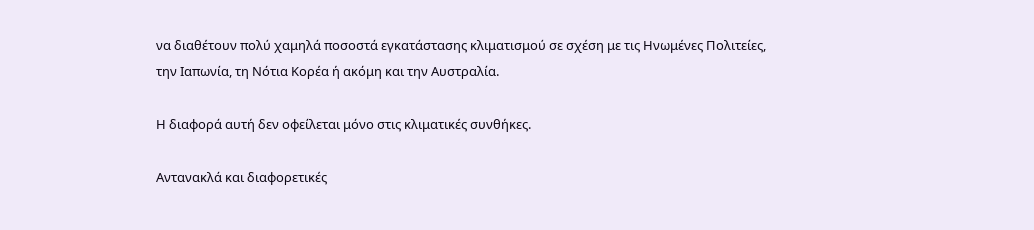να διαθέτουν πολύ χαμηλά ποσοστά εγκατάστασης κλιματισμού σε σχέση με τις Ηνωμένες Πολιτείες, την Ιαπωνία, τη Νότια Κορέα ή ακόμη και την Αυστραλία.

Η διαφορά αυτή δεν οφείλεται μόνο στις κλιματικές συνθήκες.

Αντανακλά και διαφορετικές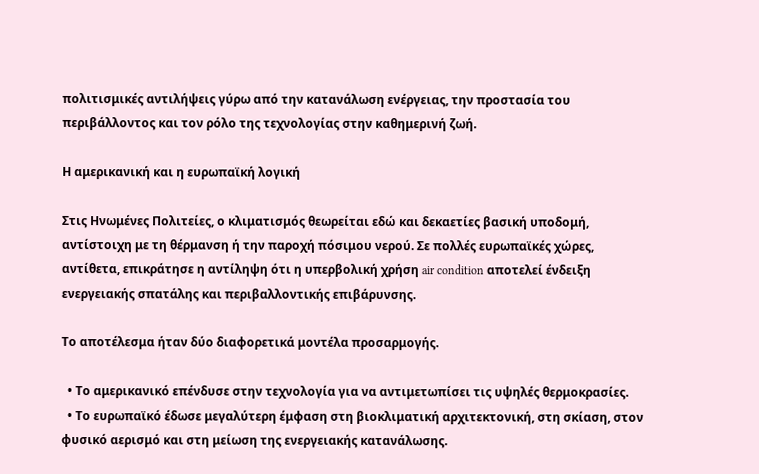πολιτισμικές αντιλήψεις γύρω από την κατανάλωση ενέργειας, την προστασία του περιβάλλοντος και τον ρόλο της τεχνολογίας στην καθημερινή ζωή.

Η αμερικανική και η ευρωπαϊκή λογική

Στις Ηνωμένες Πολιτείες, ο κλιματισμός θεωρείται εδώ και δεκαετίες βασική υποδομή, αντίστοιχη με τη θέρμανση ή την παροχή πόσιμου νερού. Σε πολλές ευρωπαϊκές χώρες, αντίθετα, επικράτησε η αντίληψη ότι η υπερβολική χρήση air condition αποτελεί ένδειξη ενεργειακής σπατάλης και περιβαλλοντικής επιβάρυνσης.

Το αποτέλεσμα ήταν δύο διαφορετικά μοντέλα προσαρμογής.

  • Το αμερικανικό επένδυσε στην τεχνολογία για να αντιμετωπίσει τις υψηλές θερμοκρασίες.
  • Το ευρωπαϊκό έδωσε μεγαλύτερη έμφαση στη βιοκλιματική αρχιτεκτονική, στη σκίαση, στον φυσικό αερισμό και στη μείωση της ενεργειακής κατανάλωσης.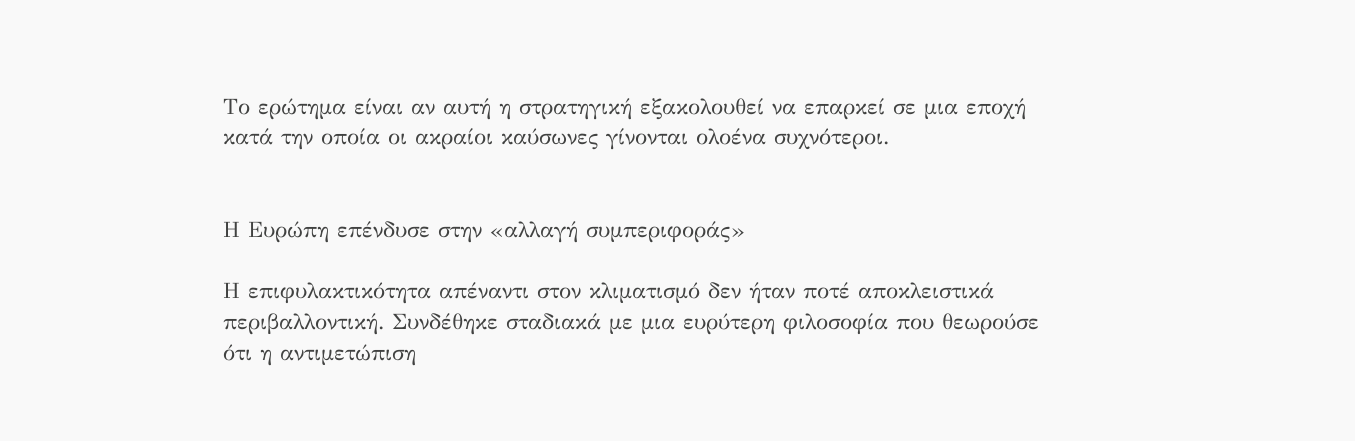Το ερώτημα είναι αν αυτή η στρατηγική εξακολουθεί να επαρκεί σε μια εποχή κατά την οποία οι ακραίοι καύσωνες γίνονται ολοένα συχνότεροι.


Η Ευρώπη επένδυσε στην «αλλαγή συμπεριφοράς»

Η επιφυλακτικότητα απέναντι στον κλιματισμό δεν ήταν ποτέ αποκλειστικά περιβαλλοντική. Συνδέθηκε σταδιακά με μια ευρύτερη φιλοσοφία που θεωρούσε ότι η αντιμετώπιση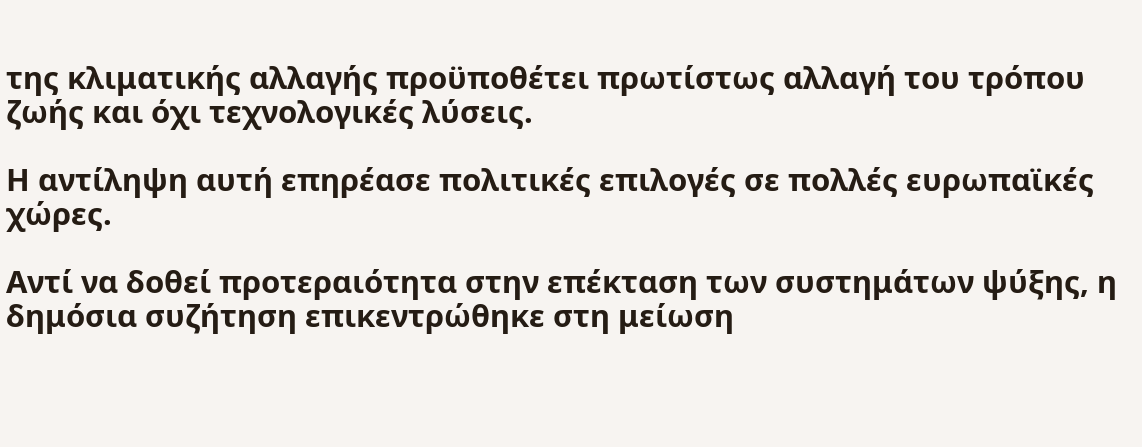της κλιματικής αλλαγής προϋποθέτει πρωτίστως αλλαγή του τρόπου ζωής και όχι τεχνολογικές λύσεις.

Η αντίληψη αυτή επηρέασε πολιτικές επιλογές σε πολλές ευρωπαϊκές χώρες.

Αντί να δοθεί προτεραιότητα στην επέκταση των συστημάτων ψύξης, η δημόσια συζήτηση επικεντρώθηκε στη μείωση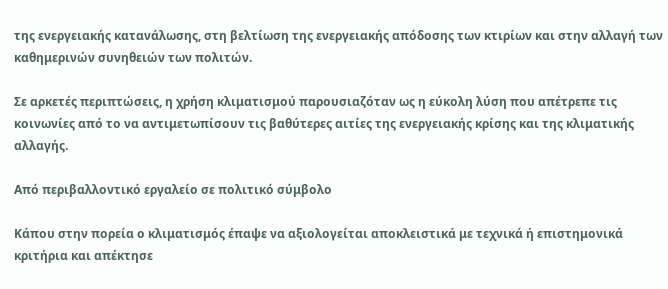της ενεργειακής κατανάλωσης, στη βελτίωση της ενεργειακής απόδοσης των κτιρίων και στην αλλαγή των καθημερινών συνηθειών των πολιτών.

Σε αρκετές περιπτώσεις, η χρήση κλιματισμού παρουσιαζόταν ως η εύκολη λύση που απέτρεπε τις κοινωνίες από το να αντιμετωπίσουν τις βαθύτερες αιτίες της ενεργειακής κρίσης και της κλιματικής αλλαγής.

Από περιβαλλοντικό εργαλείο σε πολιτικό σύμβολο

Κάπου στην πορεία ο κλιματισμός έπαψε να αξιολογείται αποκλειστικά με τεχνικά ή επιστημονικά κριτήρια και απέκτησε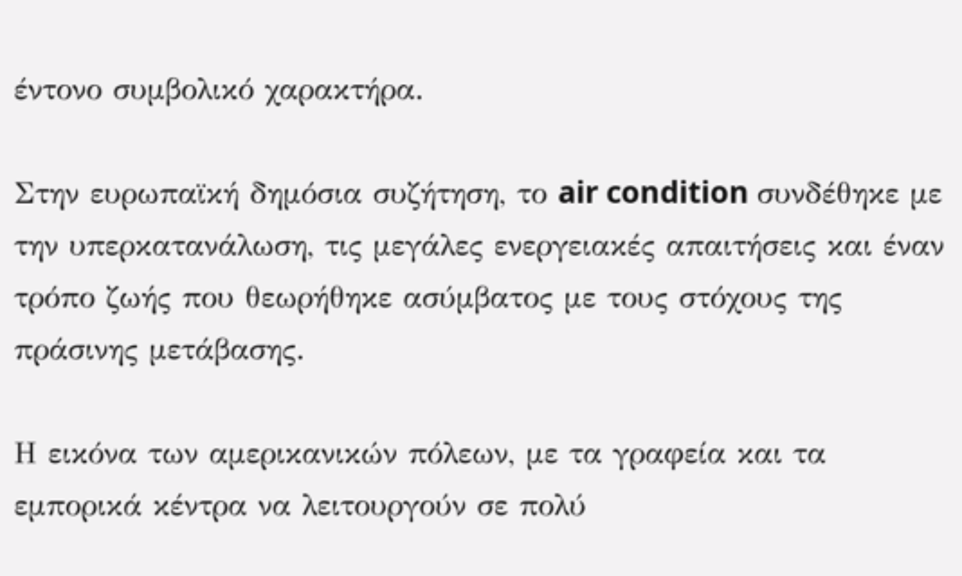έντονο συμβολικό χαρακτήρα.

Στην ευρωπαϊκή δημόσια συζήτηση, το air condition συνδέθηκε με την υπερκατανάλωση, τις μεγάλες ενεργειακές απαιτήσεις και έναν τρόπο ζωής που θεωρήθηκε ασύμβατος με τους στόχους της πράσινης μετάβασης.

Η εικόνα των αμερικανικών πόλεων, με τα γραφεία και τα εμπορικά κέντρα να λειτουργούν σε πολύ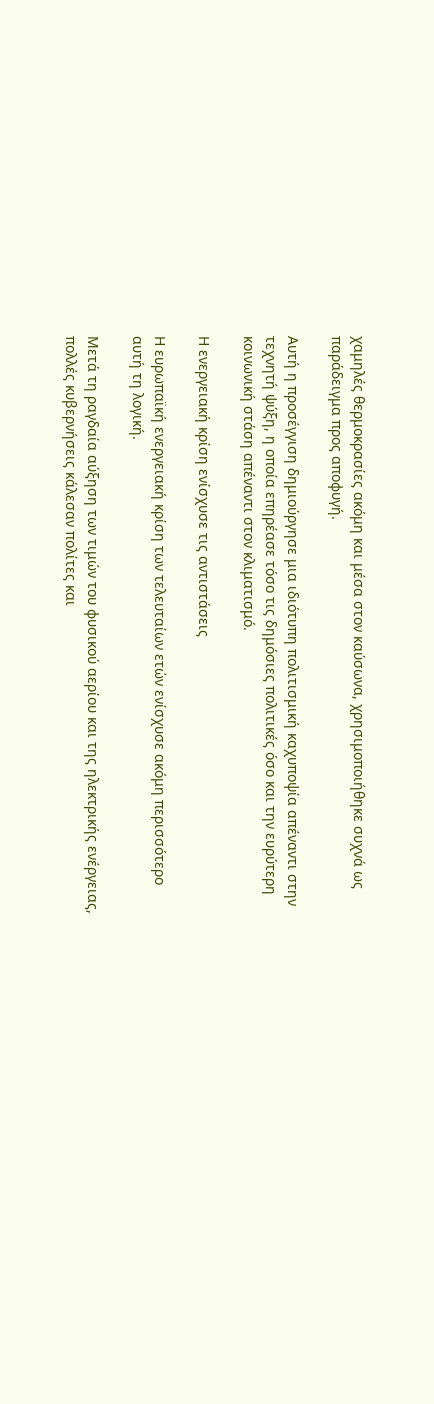χαμηλές θερμοκρασίες ακόμη και μέσα στον καύσωνα, χρησιμοποιήθηκε συχνά ως παράδειγμα προς αποφυγή.

Αυτή η προσέγγιση δημιούργησε μια ιδιότυπη πολιτισμική καχυποψία απέναντι στην τεχνητή ψύξη, η οποία επηρέασε τόσο τις δημόσιες πολιτικές όσο και την ευρύτερη κοινωνική στάση απέναντι στον κλιματισμό.

Η ενεργειακή κρίση ενίσχυσε τις αντιστάσεις

Η ευρωπαϊκή ενεργειακή κρίση των τελευταίων ετών ενίσχυσε ακόμη περισσότερο αυτή τη λογική.

Μετά τη ραγδαία αύξηση των τιμών του φυσικού αερίου και της ηλεκτρικής ενέργειας, πολλές κυβερνήσεις κάλεσαν πολίτες και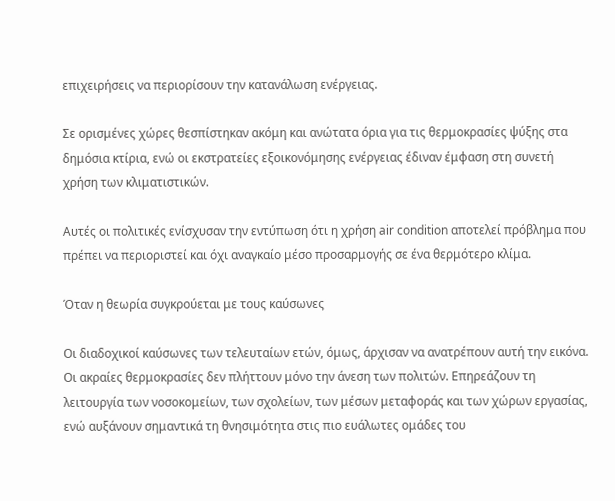επιχειρήσεις να περιορίσουν την κατανάλωση ενέργειας.

Σε ορισμένες χώρες θεσπίστηκαν ακόμη και ανώτατα όρια για τις θερμοκρασίες ψύξης στα δημόσια κτίρια, ενώ οι εκστρατείες εξοικονόμησης ενέργειας έδιναν έμφαση στη συνετή χρήση των κλιματιστικών.

Αυτές οι πολιτικές ενίσχυσαν την εντύπωση ότι η χρήση air condition αποτελεί πρόβλημα που πρέπει να περιοριστεί και όχι αναγκαίο μέσο προσαρμογής σε ένα θερμότερο κλίμα.

Όταν η θεωρία συγκρούεται με τους καύσωνες

Οι διαδοχικοί καύσωνες των τελευταίων ετών, όμως, άρχισαν να ανατρέπουν αυτή την εικόνα. Οι ακραίες θερμοκρασίες δεν πλήττουν μόνο την άνεση των πολιτών. Επηρεάζουν τη λειτουργία των νοσοκομείων, των σχολείων, των μέσων μεταφοράς και των χώρων εργασίας, ενώ αυξάνουν σημαντικά τη θνησιμότητα στις πιο ευάλωτες ομάδες του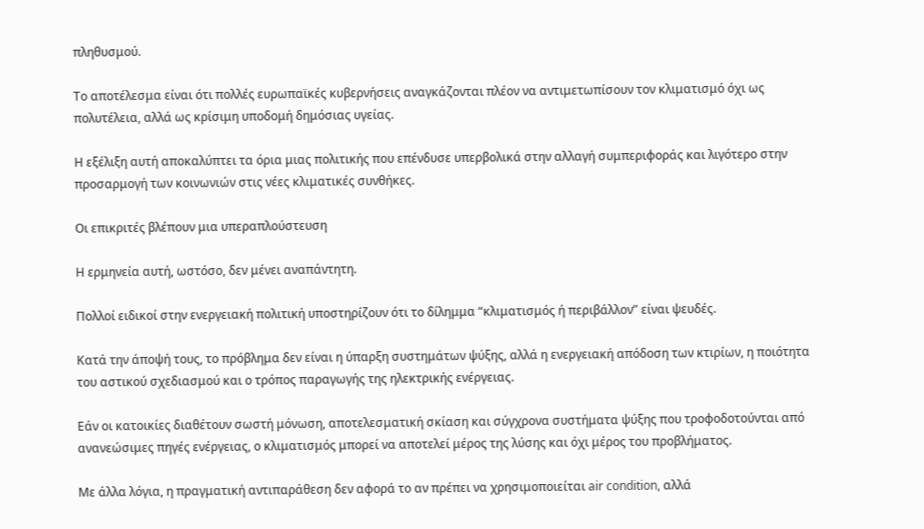πληθυσμού.

Το αποτέλεσμα είναι ότι πολλές ευρωπαϊκές κυβερνήσεις αναγκάζονται πλέον να αντιμετωπίσουν τον κλιματισμό όχι ως πολυτέλεια, αλλά ως κρίσιμη υποδομή δημόσιας υγείας.

Η εξέλιξη αυτή αποκαλύπτει τα όρια μιας πολιτικής που επένδυσε υπερβολικά στην αλλαγή συμπεριφοράς και λιγότερο στην προσαρμογή των κοινωνιών στις νέες κλιματικές συνθήκες.

Οι επικριτές βλέπουν μια υπεραπλούστευση

Η ερμηνεία αυτή, ωστόσο, δεν μένει αναπάντητη.

Πολλοί ειδικοί στην ενεργειακή πολιτική υποστηρίζουν ότι το δίλημμα “κλιματισμός ή περιβάλλον” είναι ψευδές.

Κατά την άποψή τους, το πρόβλημα δεν είναι η ύπαρξη συστημάτων ψύξης, αλλά η ενεργειακή απόδοση των κτιρίων, η ποιότητα του αστικού σχεδιασμού και ο τρόπος παραγωγής της ηλεκτρικής ενέργειας.

Εάν οι κατοικίες διαθέτουν σωστή μόνωση, αποτελεσματική σκίαση και σύγχρονα συστήματα ψύξης που τροφοδοτούνται από ανανεώσιμες πηγές ενέργειας, ο κλιματισμός μπορεί να αποτελεί μέρος της λύσης και όχι μέρος του προβλήματος.

Με άλλα λόγια, η πραγματική αντιπαράθεση δεν αφορά το αν πρέπει να χρησιμοποιείται air condition, αλλά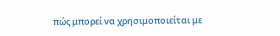πώς μπορεί να χρησιμοποιείται με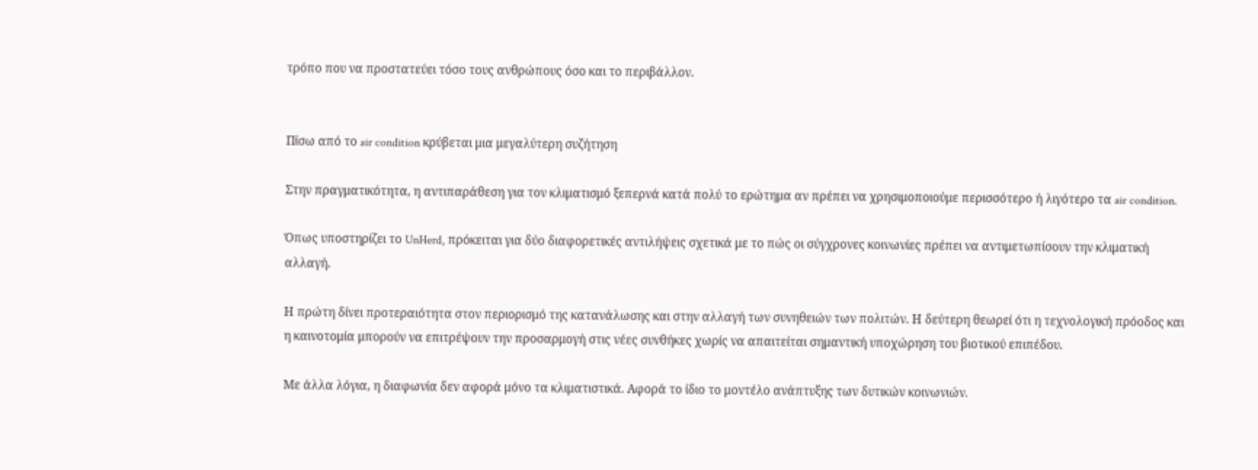τρόπο που να προστατεύει τόσο τους ανθρώπους όσο και το περιβάλλον.


Πίσω από το air condition κρύβεται μια μεγαλύτερη συζήτηση

Στην πραγματικότητα, η αντιπαράθεση για τον κλιματισμό ξεπερνά κατά πολύ το ερώτημα αν πρέπει να χρησιμοποιούμε περισσότερο ή λιγότερο τα air condition.

Όπως υποστηρίζει το UnHerd, πρόκειται για δύο διαφορετικές αντιλήψεις σχετικά με το πώς οι σύγχρονες κοινωνίες πρέπει να αντιμετωπίσουν την κλιματική αλλαγή.

Η πρώτη δίνει προτεραιότητα στον περιορισμό της κατανάλωσης και στην αλλαγή των συνηθειών των πολιτών. Η δεύτερη θεωρεί ότι η τεχνολογική πρόοδος και η καινοτομία μπορούν να επιτρέψουν την προσαρμογή στις νέες συνθήκες χωρίς να απαιτείται σημαντική υποχώρηση του βιοτικού επιπέδου.

Με άλλα λόγια, η διαφωνία δεν αφορά μόνο τα κλιματιστικά. Αφορά το ίδιο το μοντέλο ανάπτυξης των δυτικών κοινωνιών.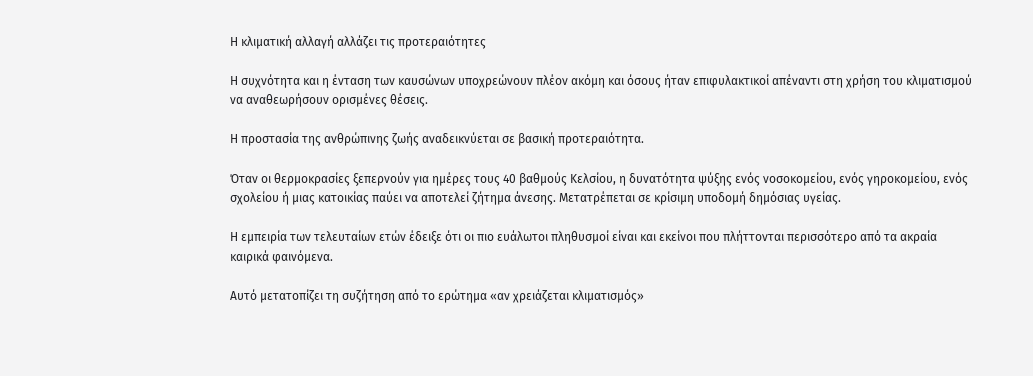Η κλιματική αλλαγή αλλάζει τις προτεραιότητες

Η συχνότητα και η ένταση των καυσώνων υποχρεώνουν πλέον ακόμη και όσους ήταν επιφυλακτικοί απέναντι στη χρήση του κλιματισμού να αναθεωρήσουν ορισμένες θέσεις.

Η προστασία της ανθρώπινης ζωής αναδεικνύεται σε βασική προτεραιότητα.

Όταν οι θερμοκρασίες ξεπερνούν για ημέρες τους 40 βαθμούς Κελσίου, η δυνατότητα ψύξης ενός νοσοκομείου, ενός γηροκομείου, ενός σχολείου ή μιας κατοικίας παύει να αποτελεί ζήτημα άνεσης. Μετατρέπεται σε κρίσιμη υποδομή δημόσιας υγείας.

Η εμπειρία των τελευταίων ετών έδειξε ότι οι πιο ευάλωτοι πληθυσμοί είναι και εκείνοι που πλήττονται περισσότερο από τα ακραία καιρικά φαινόμενα.

Αυτό μετατοπίζει τη συζήτηση από το ερώτημα «αν χρειάζεται κλιματισμός»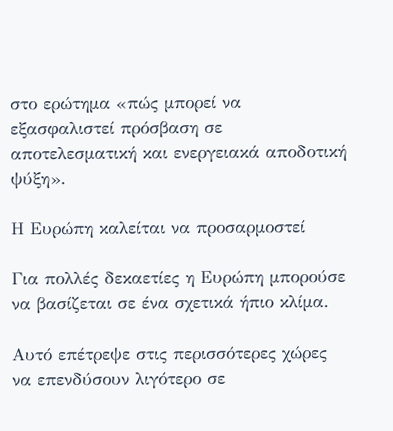στο ερώτημα «πώς μπορεί να εξασφαλιστεί πρόσβαση σε αποτελεσματική και ενεργειακά αποδοτική ψύξη».

Η Ευρώπη καλείται να προσαρμοστεί

Για πολλές δεκαετίες η Ευρώπη μπορούσε να βασίζεται σε ένα σχετικά ήπιο κλίμα.

Αυτό επέτρεψε στις περισσότερες χώρες να επενδύσουν λιγότερο σε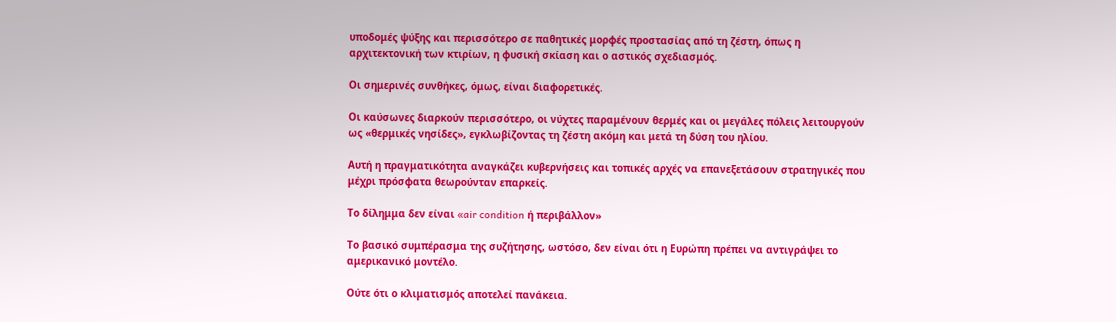υποδομές ψύξης και περισσότερο σε παθητικές μορφές προστασίας από τη ζέστη, όπως η αρχιτεκτονική των κτιρίων, η φυσική σκίαση και ο αστικός σχεδιασμός.

Οι σημερινές συνθήκες, όμως, είναι διαφορετικές.

Οι καύσωνες διαρκούν περισσότερο, οι νύχτες παραμένουν θερμές και οι μεγάλες πόλεις λειτουργούν ως «θερμικές νησίδες», εγκλωβίζοντας τη ζέστη ακόμη και μετά τη δύση του ηλίου.

Αυτή η πραγματικότητα αναγκάζει κυβερνήσεις και τοπικές αρχές να επανεξετάσουν στρατηγικές που μέχρι πρόσφατα θεωρούνταν επαρκείς.

Το δίλημμα δεν είναι «air condition ή περιβάλλον»

Το βασικό συμπέρασμα της συζήτησης, ωστόσο, δεν είναι ότι η Ευρώπη πρέπει να αντιγράψει το αμερικανικό μοντέλο.

Ούτε ότι ο κλιματισμός αποτελεί πανάκεια.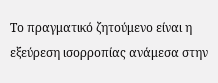Το πραγματικό ζητούμενο είναι η εξεύρεση ισορροπίας ανάμεσα στην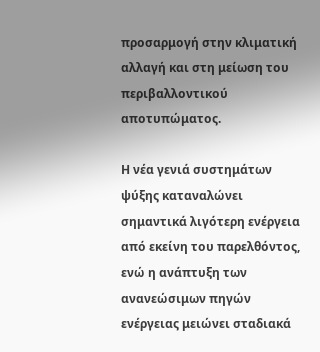προσαρμογή στην κλιματική αλλαγή και στη μείωση του περιβαλλοντικού αποτυπώματος.

Η νέα γενιά συστημάτων ψύξης καταναλώνει σημαντικά λιγότερη ενέργεια από εκείνη του παρελθόντος, ενώ η ανάπτυξη των ανανεώσιμων πηγών ενέργειας μειώνει σταδιακά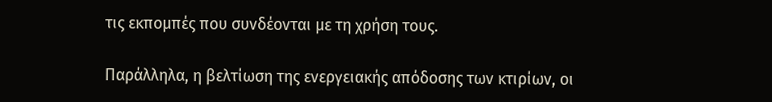τις εκπομπές που συνδέονται με τη χρήση τους.

Παράλληλα, η βελτίωση της ενεργειακής απόδοσης των κτιρίων, οι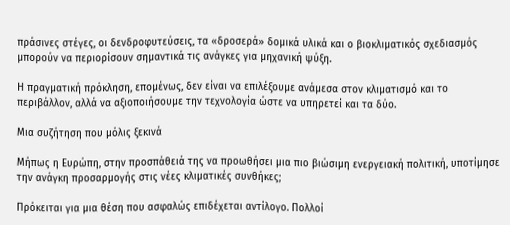πράσινες στέγες, οι δενδροφυτεύσεις, τα «δροσερά» δομικά υλικά και ο βιοκλιματικός σχεδιασμός μπορούν να περιορίσουν σημαντικά τις ανάγκες για μηχανική ψύξη.

Η πραγματική πρόκληση, επομένως, δεν είναι να επιλέξουμε ανάμεσα στον κλιματισμό και το περιβάλλον, αλλά να αξιοποιήσουμε την τεχνολογία ώστε να υπηρετεί και τα δύο.

Μια συζήτηση που μόλις ξεκινά

Μήπως η Ευρώπη, στην προσπάθειά της να προωθήσει μια πιο βιώσιμη ενεργειακή πολιτική, υποτίμησε την ανάγκη προσαρμογής στις νέες κλιματικές συνθήκες;

Πρόκειται για μια θέση που ασφαλώς επιδέχεται αντίλογο. Πολλοί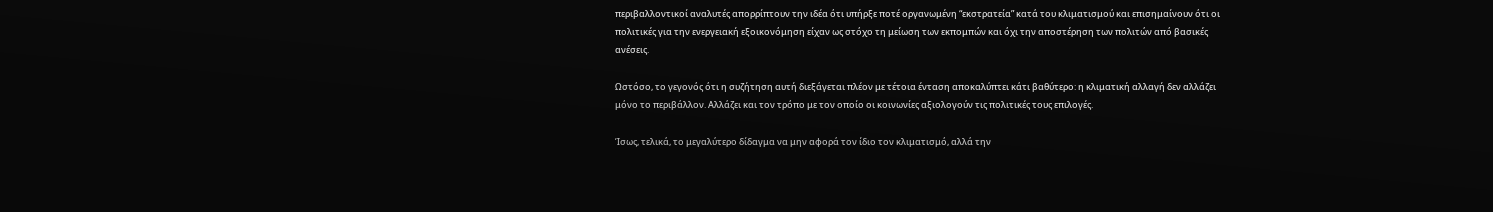περιβαλλοντικοί αναλυτές απορρίπτουν την ιδέα ότι υπήρξε ποτέ οργανωμένη “εκστρατεία” κατά του κλιματισμού και επισημαίνουν ότι οι πολιτικές για την ενεργειακή εξοικονόμηση είχαν ως στόχο τη μείωση των εκπομπών και όχι την αποστέρηση των πολιτών από βασικές ανέσεις.

Ωστόσο, το γεγονός ότι η συζήτηση αυτή διεξάγεται πλέον με τέτοια ένταση αποκαλύπτει κάτι βαθύτερο: η κλιματική αλλαγή δεν αλλάζει μόνο το περιβάλλον. Αλλάζει και τον τρόπο με τον οποίο οι κοινωνίες αξιολογούν τις πολιτικές τους επιλογές.

Ίσως, τελικά, το μεγαλύτερο δίδαγμα να μην αφορά τον ίδιο τον κλιματισμό, αλλά την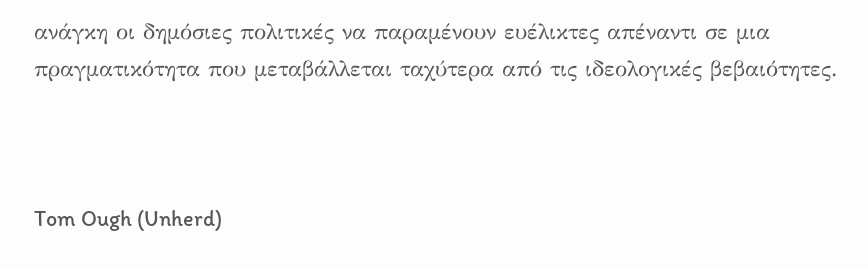ανάγκη οι δημόσιες πολιτικές να παραμένουν ευέλικτες απέναντι σε μια πραγματικότητα που μεταβάλλεται ταχύτερα από τις ιδεολογικές βεβαιότητες.



Tom Ough (Unherd)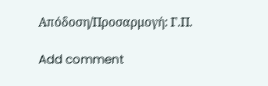Απόδοση/Προσαρμογή: Γ.Π.

Add comment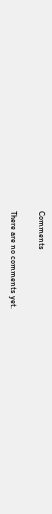Comments

There are no comments yet.